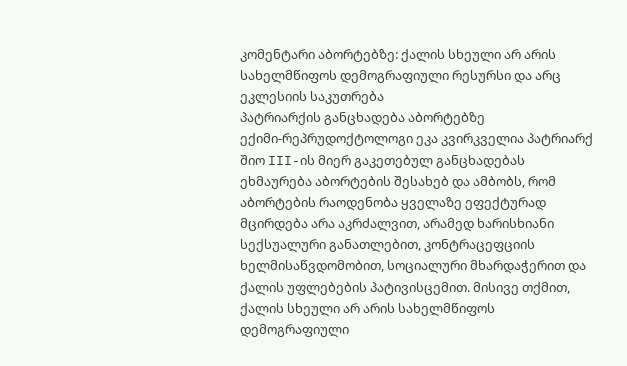კომენტარი აბორტებზე: ქალის სხეული არ არის სახელმწიფოს დემოგრაფიული რესურსი და არც ეკლესიის საკუთრება
პატრიარქის განცხადება აბორტებზე
ექიმი-რეპრუდოქტოლოგი ეკა კვირკველია პატრიარქ შიო III-ის მიერ გაკეთებულ განცხადებას ეხმაურება აბორტების შესახებ და ამბობს, რომ აბორტების რაოდენობა ყველაზე ეფექტურად მცირდება არა აკრძალვით, არამედ ხარისხიანი სექსუალური განათლებით, კონტრაცეფციის ხელმისაწვდომობით, სოციალური მხარდაჭერით და ქალის უფლებების პატივისცემით. მისივე თქმით, ქალის სხეული არ არის სახელმწიფოს დემოგრაფიული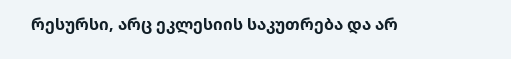რესურსი, არც ეკლესიის საკუთრება და არ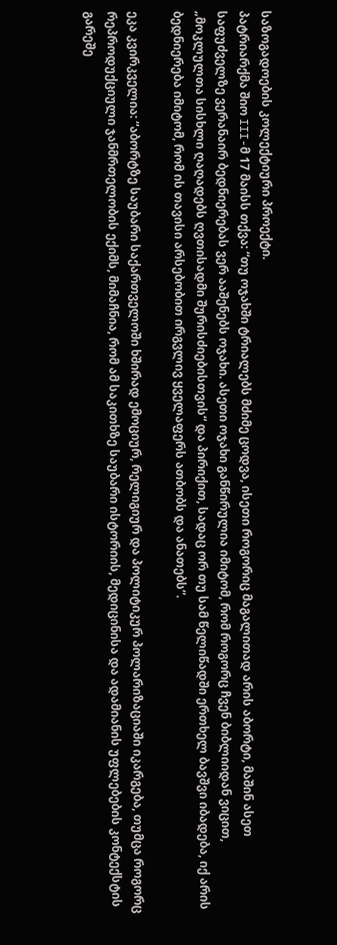საზოგადოების კოლექტიური პროექტი.
პატრიარქმა შიო III-მ 17 მაისს თქვა: “თუ ოჯახში ტრიალებს მძიმე ცოდვა, ისეთი როგორიც მაგალითად არის აბორტი, მაშინ ასეთ საფუძველზე ვერანაირ ბედნიერებას ვერ ააშენებს ოჯახი. ასეთი ოჯახი განწირულია იმიტომ, რომ როგორც ჩვენ ბიბლიიდან ვიცით, „მოკლულთა სისხლი ღაღადებს ღვთისადმი შურისძიებისთვის“ და პირიქით, სადაც ორ თუ სამ წელიწადში ერთხელ ბავშვი იბადება, იქ არის ბედნიერება იმიტომ, რომ ის თავისი არსებობით ირგვლივ ყველაფერს ათბობს და ანათებს”.

ეკა კვირკველია: “აბორტზე საუბარი საქართველოში ხშირად ემოციურ, რელიგიურ და პოლიტიკურ პოლარიზაციაში იკარგება, თუმცა როგორც რეპროდუქციული ჯანმრთელობის ექიმს, მიმაჩნია, რომ ამ საკითხზე საუბარი ისტორიის, მედიცინისა და ადამიანის უფლებების კონტექსტის გარეშე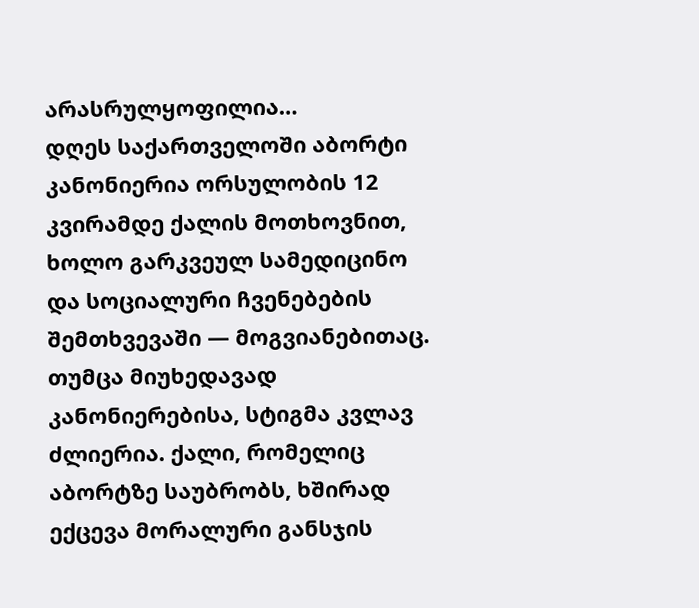არასრულყოფილია…
დღეს საქართველოში აბორტი კანონიერია ორსულობის 12 კვირამდე ქალის მოთხოვნით, ხოლო გარკვეულ სამედიცინო და სოციალური ჩვენებების შემთხვევაში — მოგვიანებითაც. თუმცა მიუხედავად კანონიერებისა, სტიგმა კვლავ ძლიერია. ქალი, რომელიც აბორტზე საუბრობს, ხშირად ექცევა მორალური განსჯის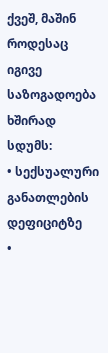ქვეშ, მაშინ როდესაც იგივე საზოგადოება ხშირად სდუმს:
• სექსუალური განათლების დეფიციტზე
•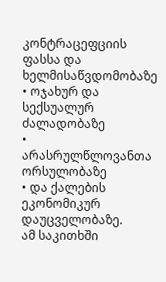კონტრაცეფციის ფასსა და ხელმისაწვდომობაზე
• ოჯახურ და სექსუალურ ძალადობაზე
• არასრულწლოვანთა ორსულობაზე
• და ქალების ეკონომიკურ დაუცველობაზე.
ამ საკითხში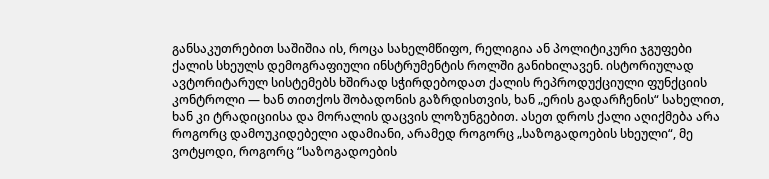განსაკუთრებით საშიშია ის, როცა სახელმწიფო, რელიგია ან პოლიტიკური ჯგუფები ქალის სხეულს დემოგრაფიული ინსტრუმენტის როლში განიხილავენ. ისტორიულად ავტორიტარულ სისტემებს ხშირად სჭირდებოდათ ქალის რეპროდუქციული ფუნქციის კონტროლი — ხან თითქოს შობადონის გაზრდისთვის, ხან „ერის გადარჩენის“ სახელით, ხან კი ტრადიციისა და მორალის დაცვის ლოზუნგებით. ასეთ დროს ქალი აღიქმება არა როგორც დამოუკიდებელი ადამიანი, არამედ როგორც „საზოგადოების სხეული“, მე ვოტყოდი, როგორც “საზოგადოების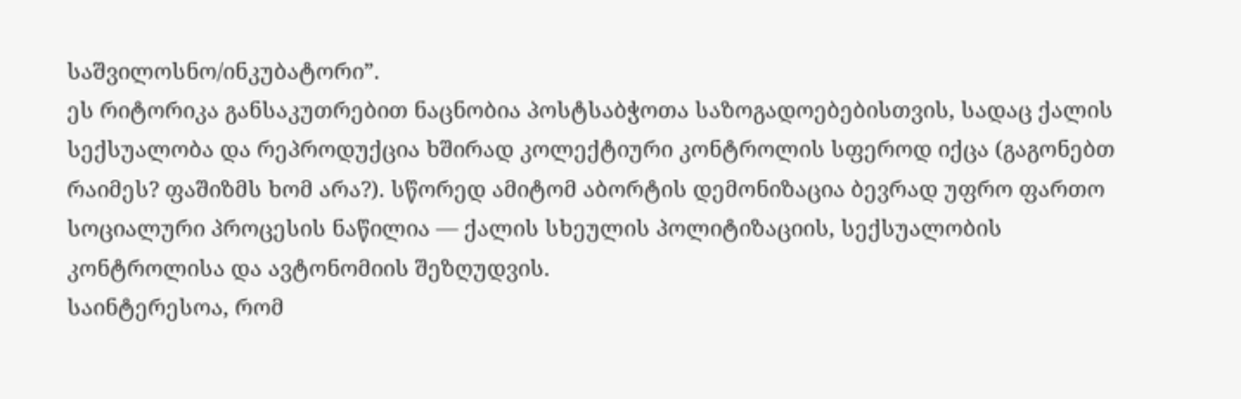საშვილოსნო/ინკუბატორი”.
ეს რიტორიკა განსაკუთრებით ნაცნობია პოსტსაბჭოთა საზოგადოებებისთვის, სადაც ქალის სექსუალობა და რეპროდუქცია ხშირად კოლექტიური კონტროლის სფეროდ იქცა (გაგონებთ რაიმეს? ფაშიზმს ხომ არა?). სწორედ ამიტომ აბორტის დემონიზაცია ბევრად უფრო ფართო სოციალური პროცესის ნაწილია — ქალის სხეულის პოლიტიზაციის, სექსუალობის კონტროლისა და ავტონომიის შეზღუდვის.
საინტერესოა, რომ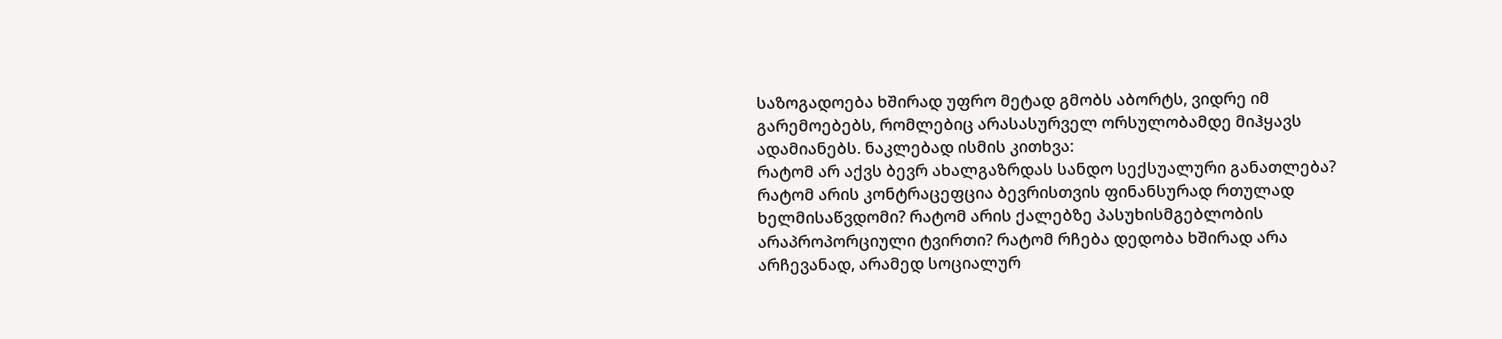საზოგადოება ხშირად უფრო მეტად გმობს აბორტს, ვიდრე იმ გარემოებებს, რომლებიც არასასურველ ორსულობამდე მიჰყავს ადამიანებს. ნაკლებად ისმის კითხვა:
რატომ არ აქვს ბევრ ახალგაზრდას სანდო სექსუალური განათლება? რატომ არის კონტრაცეფცია ბევრისთვის ფინანსურად რთულად ხელმისაწვდომი? რატომ არის ქალებზე პასუხისმგებლობის არაპროპორციული ტვირთი? რატომ რჩება დედობა ხშირად არა არჩევანად, არამედ სოციალურ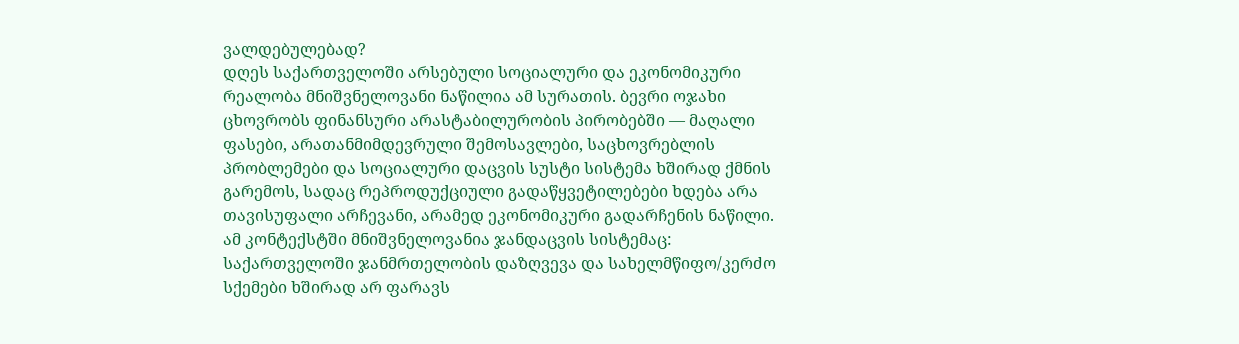ვალდებულებად?
დღეს საქართველოში არსებული სოციალური და ეკონომიკური რეალობა მნიშვნელოვანი ნაწილია ამ სურათის. ბევრი ოჯახი ცხოვრობს ფინანსური არასტაბილურობის პირობებში — მაღალი ფასები, არათანმიმდევრული შემოსავლები, საცხოვრებლის პრობლემები და სოციალური დაცვის სუსტი სისტემა ხშირად ქმნის გარემოს, სადაც რეპროდუქციული გადაწყვეტილებები ხდება არა თავისუფალი არჩევანი, არამედ ეკონომიკური გადარჩენის ნაწილი.
ამ კონტექსტში მნიშვნელოვანია ჯანდაცვის სისტემაც: საქართველოში ჯანმრთელობის დაზღვევა და სახელმწიფო/კერძო სქემები ხშირად არ ფარავს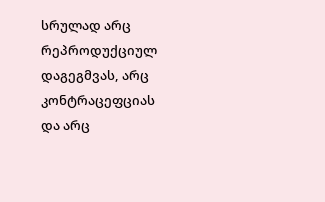სრულად არც რეპროდუქციულ დაგეგმვას, არც კონტრაცეფციას და არც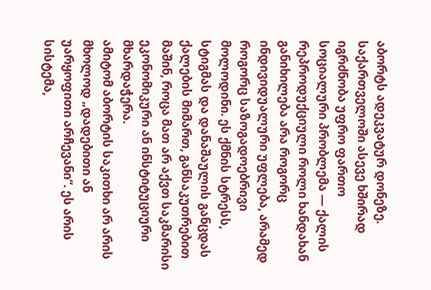აბორტს ადეკვატურ დონეზე.
საქართველოში ასევე ხშირად იგრძნობა უფრო ფართო სოციალური პრობლემა — ქალის რეპროდუქციული როლი ხანდახან განიხილება არა როგორც ინდივიდუალური უფლება, არამედ როგორც საზოგადოებრივი მოლოდინი. ეს ქმნის სტრესს, სტიგმას და დანაშაულის განცდას ქალების მიმართ, განსაკუთრებით მაშინ, როცა მათ არ აქვთ საკმარისი ეკონომიკური ან ინსტიტუციური მხარდაჭერა.
ამიტომ აბორტის საკითხი არ არის მხოლოდ „დადებითი ან უარყოფითი არჩევანი“. ეს არის სისტემა,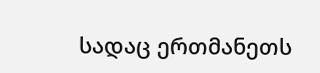სადაც ერთმანეთს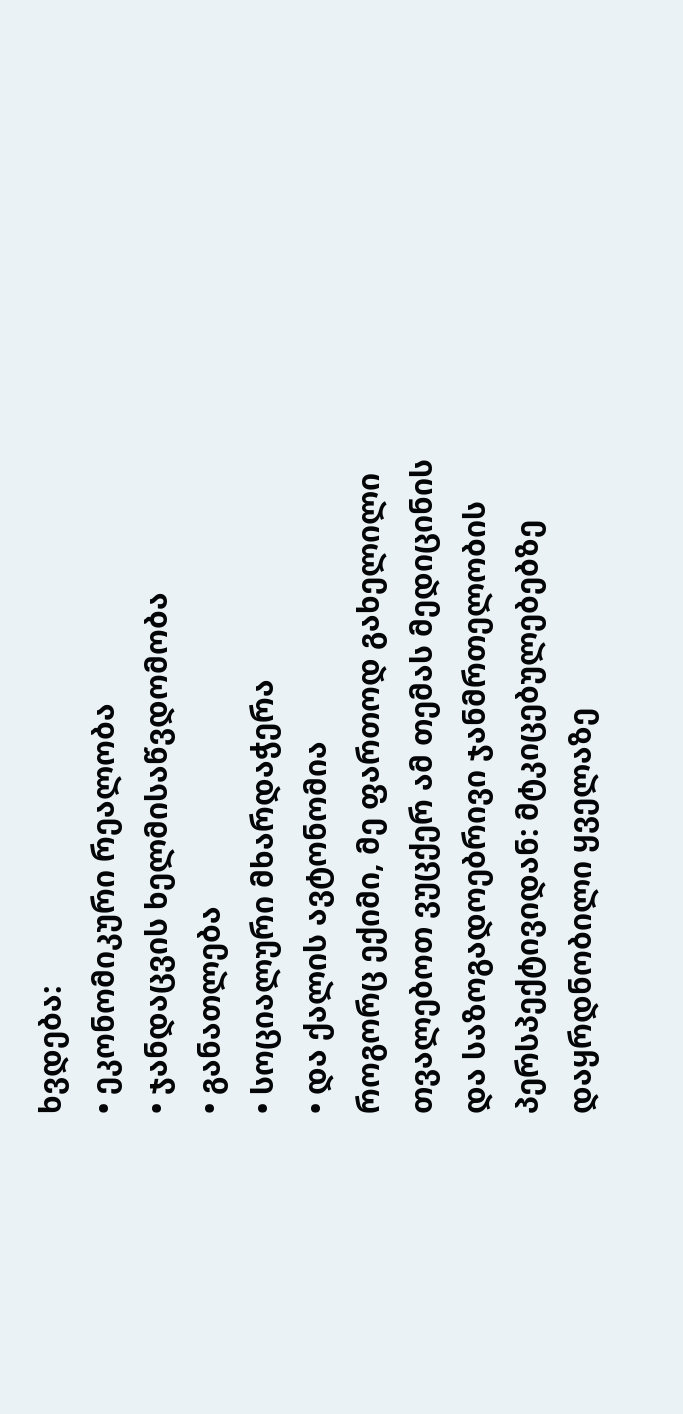ხვდება:
• ეკონომიკური რეალობა
• ჯანდაცვის ხელმისაწვდომობა
• განათლება
• სოციალური მხარდაჭერა
• და ქალის ავტონომია
როგორც ექიმი, მე ფართოდ გახელილი თვალებოთ ვუცქერ ამ თემას მედიცინის და საზოგადოებრივი ჯანმრთელობის პერსპექტივიდან: მტკიცებულებებზე დაყრდნობილი ყველაზე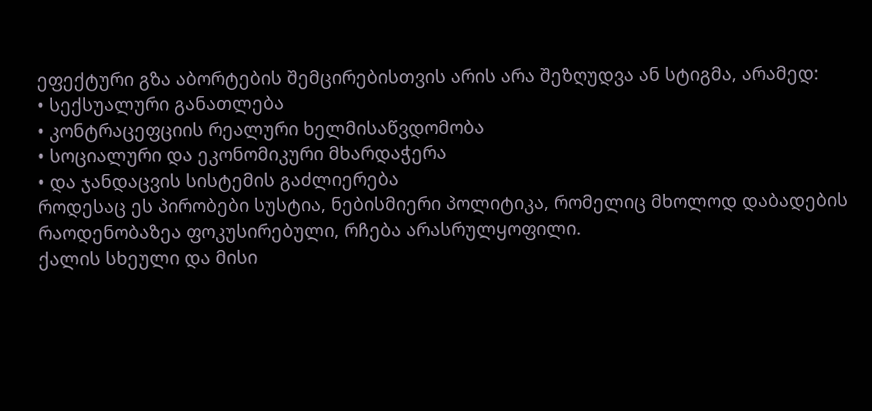ეფექტური გზა აბორტების შემცირებისთვის არის არა შეზღუდვა ან სტიგმა, არამედ:
• სექსუალური განათლება
• კონტრაცეფციის რეალური ხელმისაწვდომობა
• სოციალური და ეკონომიკური მხარდაჭერა
• და ჯანდაცვის სისტემის გაძლიერება
როდესაც ეს პირობები სუსტია, ნებისმიერი პოლიტიკა, რომელიც მხოლოდ დაბადების რაოდენობაზეა ფოკუსირებული, რჩება არასრულყოფილი.
ქალის სხეული და მისი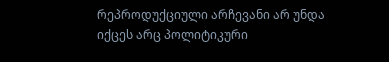რეპროდუქციული არჩევანი არ უნდა იქცეს არც პოლიტიკური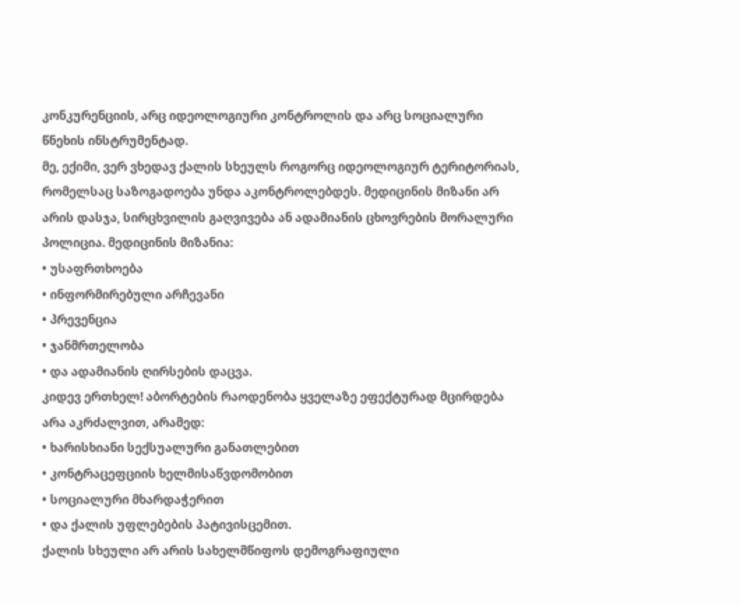კონკურენციის, არც იდეოლოგიური კონტროლის და არც სოციალური წნეხის ინსტრუმენტად.
მე, ექიმი, ვერ ვხედავ ქალის სხეულს როგორც იდეოლოგიურ ტერიტორიას, რომელსაც საზოგადოება უნდა აკონტროლებდეს. მედიცინის მიზანი არ არის დასჯა, სირცხვილის გაღვივება ან ადამიანის ცხოვრების მორალური პოლიცია. მედიცინის მიზანია:
• უსაფრთხოება
• ინფორმირებული არჩევანი
• პრევენცია
• ჯანმრთელობა
• და ადამიანის ღირსების დაცვა.
კიდევ ერთხელ! აბორტების რაოდენობა ყველაზე ეფექტურად მცირდება არა აკრძალვით, არამედ:
• ხარისხიანი სექსუალური განათლებით
• კონტრაცეფციის ხელმისაწვდომობით
• სოციალური მხარდაჭერით
• და ქალის უფლებების პატივისცემით.
ქალის სხეული არ არის სახელმწიფოს დემოგრაფიული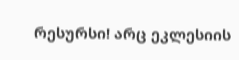რესურსი! არც ეკლესიის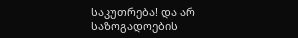საკუთრება! და არ საზოგადოების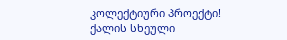კოლექტიური პროექტი! ქალის სხეული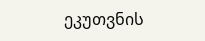ეკუთვნის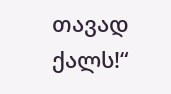თავად ქალს!“